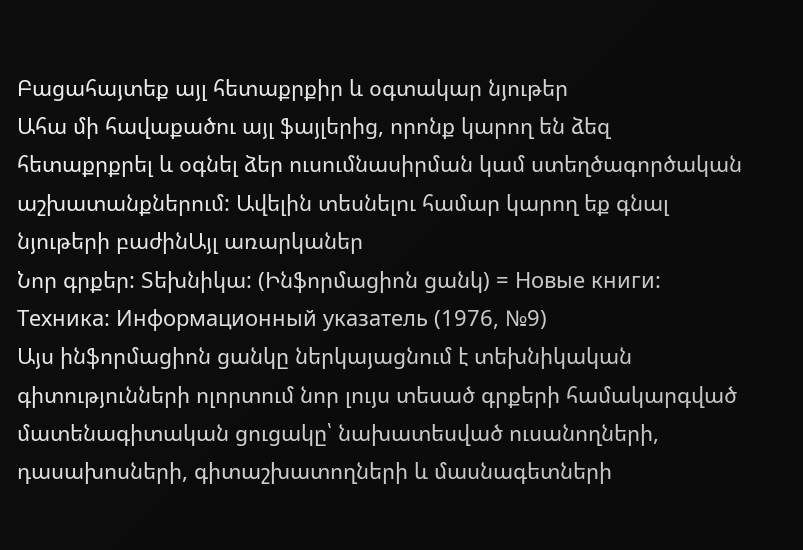Բացահայտեք այլ հետաքրքիր և օգտակար նյութեր
Ահա մի հավաքածու այլ ֆայլերից, որոնք կարող են ձեզ հետաքրքրել և օգնել ձեր ուսումնասիրման կամ ստեղծագործական աշխատանքներում: Ավելին տեսնելու համար կարող եք գնալ նյութերի բաժինԱյլ առարկաներ
Նոր գրքեր: Տեխնիկա: (Ինֆորմացիոն ցանկ) = Новые книги: Техника: Информационный указатель (1976, №9)
Այս ինֆորմացիոն ցանկը ներկայացնում է տեխնիկական գիտությունների ոլորտում նոր լույս տեսած գրքերի համակարգված մատենագիտական ցուցակը՝ նախատեսված ուսանողների, դասախոսների, գիտաշխատողների և մասնագետների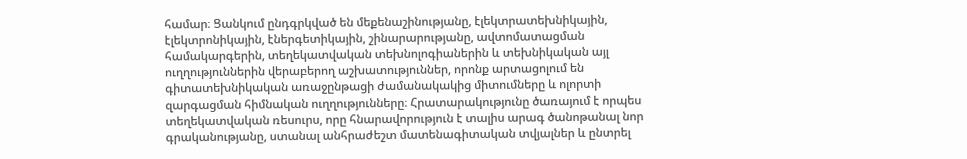համար։ Ցանկում ընդգրկված են մեքենաշինությանը, էլեկտրատեխնիկային, էլեկտրոնիկային, էներգետիկային, շինարարությանը, ավտոմատացման համակարգերին, տեղեկատվական տեխնոլոգիաներին և տեխնիկական այլ ուղղություններին վերաբերող աշխատություններ, որոնք արտացոլում են գիտատեխնիկական առաջընթացի ժամանակակից միտումները և ոլորտի զարգացման հիմնական ուղղությունները։ Հրատարակությունը ծառայում է որպես տեղեկատվական ռեսուրս, որը հնարավորություն է տալիս արագ ծանոթանալ նոր գրականությանը, ստանալ անհրաժեշտ մատենագիտական տվյալներ և ընտրել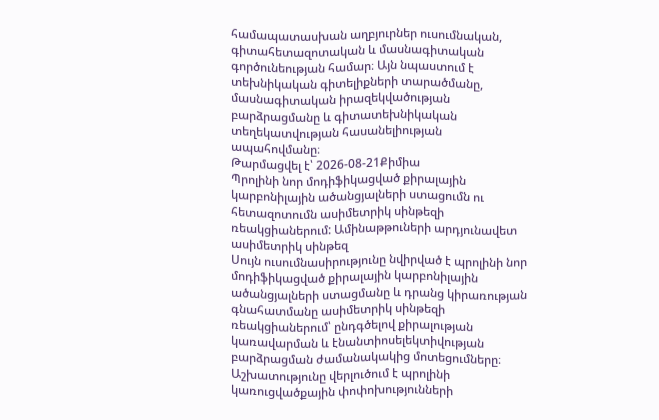համապատասխան աղբյուրներ ուսումնական, գիտահետազոտական և մասնագիտական գործունեության համար։ Այն նպաստում է տեխնիկական գիտելիքների տարածմանը, մասնագիտական իրազեկվածության բարձրացմանը և գիտատեխնիկական տեղեկատվության հասանելիության ապահովմանը։
Թարմացվել է՝ 2026-08-21Քիմիա
Պրոլինի նոր մոդիֆիկացված քիրալային կարբոնիլային ածանցյալների ստացումն ու հետազոտումն ասիմետրիկ սինթեզի ռեակցիաներում: Ամինաթթուների արդյունավետ ասիմետրիկ սինթեզ
Սույն ուսումնասիրությունը նվիրված է պրոլինի նոր մոդիֆիկացված քիրալային կարբոնիլային ածանցյալների ստացմանը և դրանց կիրառության գնահատմանը ասիմետրիկ սինթեզի ռեակցիաներում՝ ընդգծելով քիրալության կառավարման և էնանտիոսելեկտիվության բարձրացման ժամանակակից մոտեցումները։ Աշխատությունը վերլուծում է պրոլինի կառուցվածքային փոփոխությունների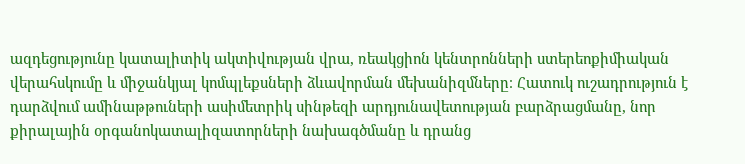ազդեցությունը կատալիտիկ ակտիվության վրա, ռեակցիոն կենտրոնների ստերեոքիմիական վերահսկումը և միջանկյալ կոմպլեքսների ձևավորման մեխանիզմները։ Հատուկ ուշադրություն է դարձվում ամինաթթուների ասիմետրիկ սինթեզի արդյունավետության բարձրացմանը, նոր քիրալային օրգանոկատալիզատորների նախագծմանը և դրանց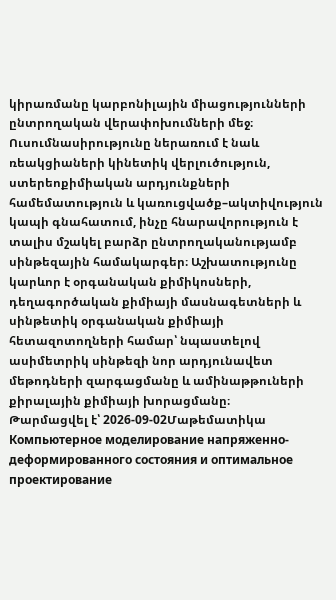կիրառմանը կարբոնիլային միացությունների ընտրողական վերափոխումների մեջ։ Ուսումնասիրությունը ներառում է նաև ռեակցիաների կինետիկ վերլուծություն, ստերեոքիմիական արդյունքների համեմատություն և կառուցվածք–ակտիվություն կապի գնահատում, ինչը հնարավորություն է տալիս մշակել բարձր ընտրողականությամբ սինթեզային համակարգեր։ Աշխատությունը կարևոր է օրգանական քիմիկոսների, դեղագործական քիմիայի մասնագետների և սինթետիկ օրգանական քիմիայի հետազոտողների համար՝ նպաստելով ասիմետրիկ սինթեզի նոր արդյունավետ մեթոդների զարգացմանը և ամինաթթուների քիրալային քիմիայի խորացմանը։
Թարմացվել է՝ 2026-09-02Մաթեմատիկա
Компьютерное моделирование напряженно- деформированного состояния и оптимальное проектирование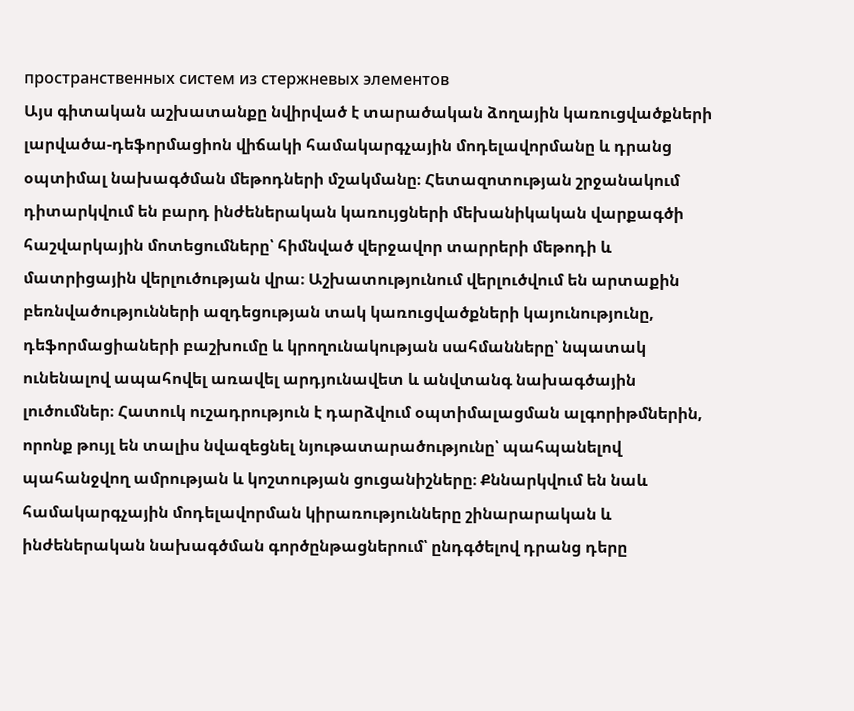пространственных систем из стержневых элементов
Այս գիտական աշխատանքը նվիրված է տարածական ձողային կառուցվածքների լարվածա-դեֆորմացիոն վիճակի համակարգչային մոդելավորմանը և դրանց օպտիմալ նախագծման մեթոդների մշակմանը։ Հետազոտության շրջանակում դիտարկվում են բարդ ինժեներական կառույցների մեխանիկական վարքագծի հաշվարկային մոտեցումները՝ հիմնված վերջավոր տարրերի մեթոդի և մատրիցային վերլուծության վրա։ Աշխատությունում վերլուծվում են արտաքին բեռնվածությունների ազդեցության տակ կառուցվածքների կայունությունը, դեֆորմացիաների բաշխումը և կրողունակության սահմանները՝ նպատակ ունենալով ապահովել առավել արդյունավետ և անվտանգ նախագծային լուծումներ։ Հատուկ ուշադրություն է դարձվում օպտիմալացման ալգորիթմներին, որոնք թույլ են տալիս նվազեցնել նյութատարածությունը՝ պահպանելով պահանջվող ամրության և կոշտության ցուցանիշները։ Քննարկվում են նաև համակարգչային մոդելավորման կիրառությունները շինարարական և ինժեներական նախագծման գործընթացներում՝ ընդգծելով դրանց դերը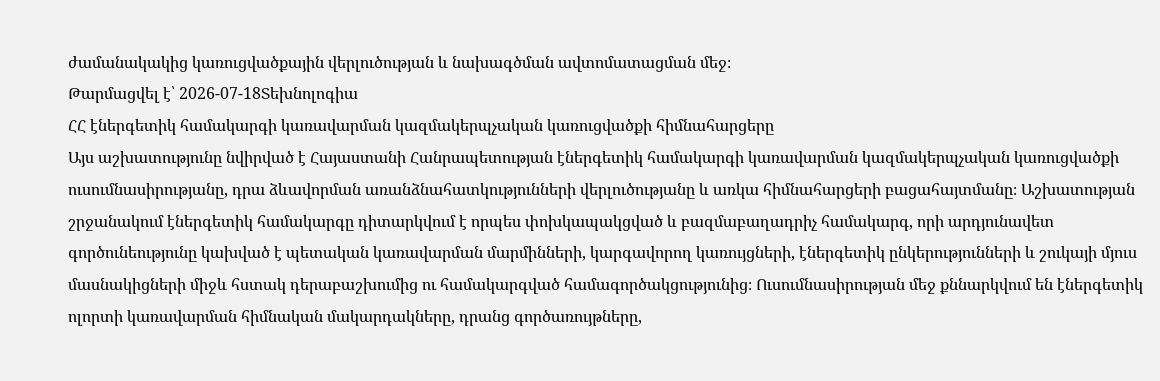ժամանակակից կառուցվածքային վերլուծության և նախագծման ավտոմատացման մեջ։
Թարմացվել է՝ 2026-07-18Տեխնոլոգիա
ՀՀ էներգետիկ համակարգի կառավարման կազմակերպչական կառուցվածքի հիմնահարցերը
Այս աշխատությունը նվիրված է Հայաստանի Հանրապետության էներգետիկ համակարգի կառավարման կազմակերպչական կառուցվածքի ուսումնասիրությանը, դրա ձևավորման առանձնահատկությունների վերլուծությանը և առկա հիմնահարցերի բացահայտմանը։ Աշխատության շրջանակում էներգետիկ համակարգը դիտարկվում է որպես փոխկապակցված և բազմաբաղադրիչ համակարգ, որի արդյունավետ գործունեությունը կախված է պետական կառավարման մարմինների, կարգավորող կառույցների, էներգետիկ ընկերությունների և շուկայի մյուս մասնակիցների միջև հստակ դերաբաշխումից ու համակարգված համագործակցությունից։ Ուսումնասիրության մեջ քննարկվում են էներգետիկ ոլորտի կառավարման հիմնական մակարդակները, դրանց գործառույթները,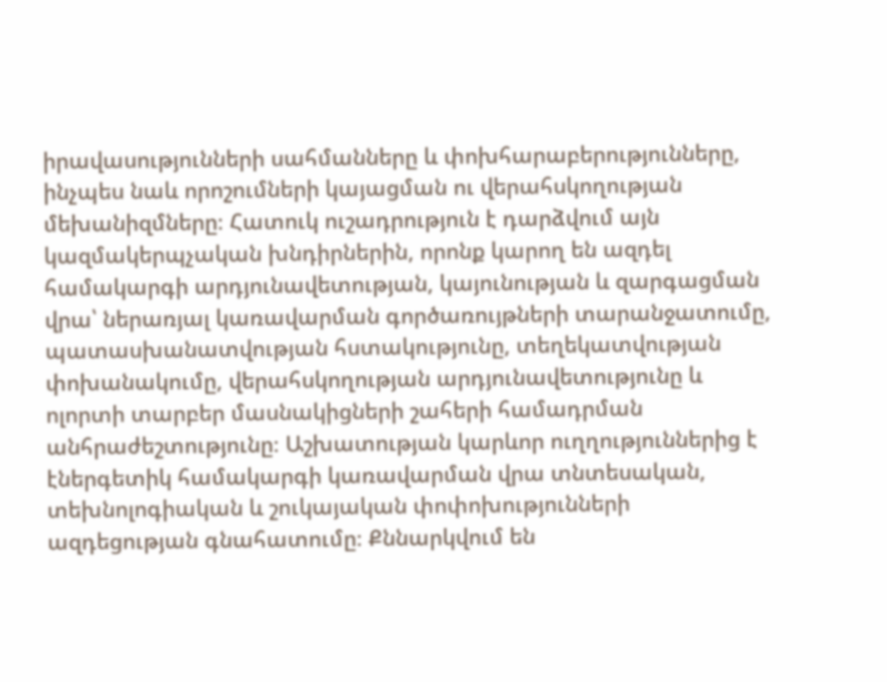իրավասությունների սահմանները և փոխհարաբերությունները, ինչպես նաև որոշումների կայացման ու վերահսկողության մեխանիզմները։ Հատուկ ուշադրություն է դարձվում այն կազմակերպչական խնդիրներին, որոնք կարող են ազդել համակարգի արդյունավետության, կայունության և զարգացման վրա՝ ներառյալ կառավարման գործառույթների տարանջատումը, պատասխանատվության հստակությունը, տեղեկատվության փոխանակումը, վերահսկողության արդյունավետությունը և ոլորտի տարբեր մասնակիցների շահերի համադրման անհրաժեշտությունը։ Աշխատության կարևոր ուղղություններից է էներգետիկ համակարգի կառավարման վրա տնտեսական, տեխնոլոգիական և շուկայական փոփոխությունների ազդեցության գնահատումը։ Քննարկվում են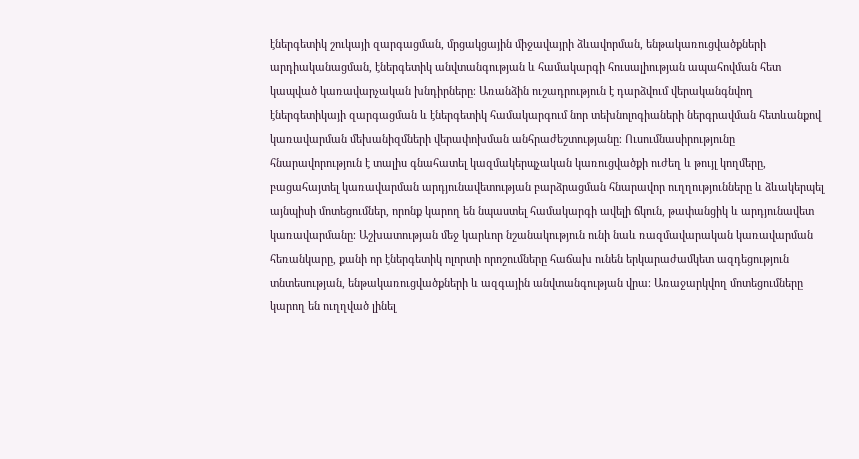էներգետիկ շուկայի զարգացման, մրցակցային միջավայրի ձևավորման, ենթակառուցվածքների արդիականացման, էներգետիկ անվտանգության և համակարգի հուսալիության ապահովման հետ կապված կառավարչական խնդիրները։ Առանձին ուշադրություն է դարձվում վերականգնվող էներգետիկայի զարգացման և էներգետիկ համակարգում նոր տեխնոլոգիաների ներգրավման հետևանքով կառավարման մեխանիզմների վերափոխման անհրաժեշտությանը։ Ուսումնասիրությունը հնարավորություն է տալիս գնահատել կազմակերպչական կառուցվածքի ուժեղ և թույլ կողմերը, բացահայտել կառավարման արդյունավետության բարձրացման հնարավոր ուղղությունները և ձևակերպել այնպիսի մոտեցումներ, որոնք կարող են նպաստել համակարգի ավելի ճկուն, թափանցիկ և արդյունավետ կառավարմանը։ Աշխատության մեջ կարևոր նշանակություն ունի նաև ռազմավարական կառավարման հեռանկարը, քանի որ էներգետիկ ոլորտի որոշումները հաճախ ունեն երկարաժամկետ ազդեցություն տնտեսության, ենթակառուցվածքների և ազգային անվտանգության վրա։ Առաջարկվող մոտեցումները կարող են ուղղված լինել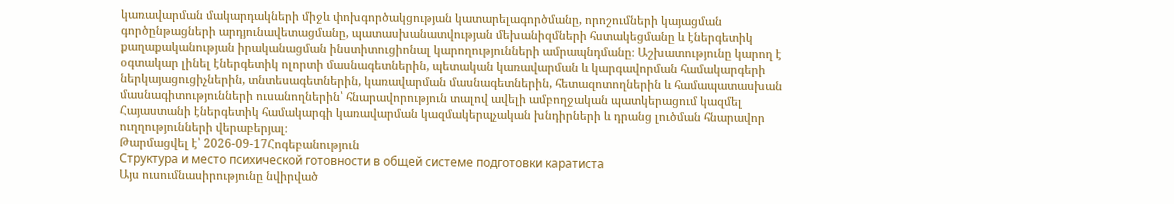կառավարման մակարդակների միջև փոխգործակցության կատարելագործմանը, որոշումների կայացման գործընթացների արդյունավետացմանը, պատասխանատվության մեխանիզմների հստակեցմանը և էներգետիկ քաղաքականության իրականացման ինստիտուցիոնալ կարողությունների ամրապնդմանը։ Աշխատությունը կարող է օգտակար լինել էներգետիկ ոլորտի մասնագետներին, պետական կառավարման և կարգավորման համակարգերի ներկայացուցիչներին, տնտեսագետներին, կառավարման մասնագետներին, հետազոտողներին և համապատասխան մասնագիտությունների ուսանողներին՝ հնարավորություն տալով ավելի ամբողջական պատկերացում կազմել Հայաստանի էներգետիկ համակարգի կառավարման կազմակերպչական խնդիրների և դրանց լուծման հնարավոր ուղղությունների վերաբերյալ։
Թարմացվել է՝ 2026-09-17Հոգեբանություն
Структура и место психической готовности в общей системе подготовки каратиста
Այս ուսումնասիրությունը նվիրված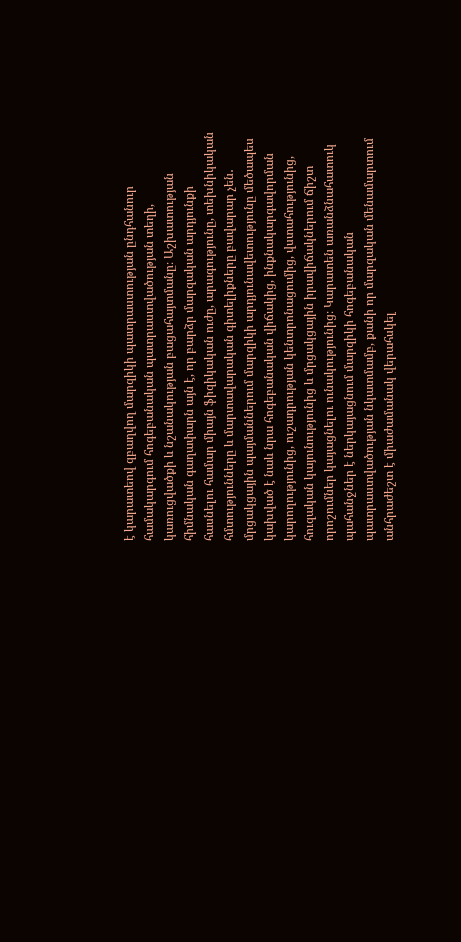է կարատեով զբաղվող մարզիկի պատրաստության ընդհանուր համակարգում հոգեբանական պատրաստվածության տեղի, կառուցվածքի և նշանակության բացահայտմանը։ Աշխատության հիմնական գաղափարն այն է, որ բարձր մարզական արդյունքի հասնելու համար միայն ֆիզիկական ուժը, արագությունը, տեխնիկական հմտությունները և մարտավարական գիտելիքները բավարար չեն․ մրցակցային պայմաններում մարզիկի արդյունավետությունը մեծապես կախված է նաև նրա հոգեբանական վիճակից, ինքնակարգավորման կարողությունից, ուշադրության կենտրոնացումից, վստահությունից, հուզական կայունությունից և մրցակցային իրավիճակներում ճիշտ որոշումներ կայացնելու ունակությունից։ Կարատեն առանձնահատուկ պահանջներ է ներկայացնում մարզիկի հոգեբանական պատրաստվածության նկատմամբ, քանի որ մարզական մենամարտում անհրաժեշտ է միաժամանակ վերահսկել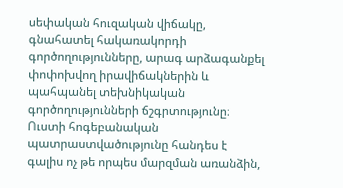սեփական հուզական վիճակը, գնահատել հակառակորդի գործողությունները, արագ արձագանքել փոփոխվող իրավիճակներին և պահպանել տեխնիկական գործողությունների ճշգրտությունը։ Ուստի հոգեբանական պատրաստվածությունը հանդես է գալիս ոչ թե որպես մարզման առանձին,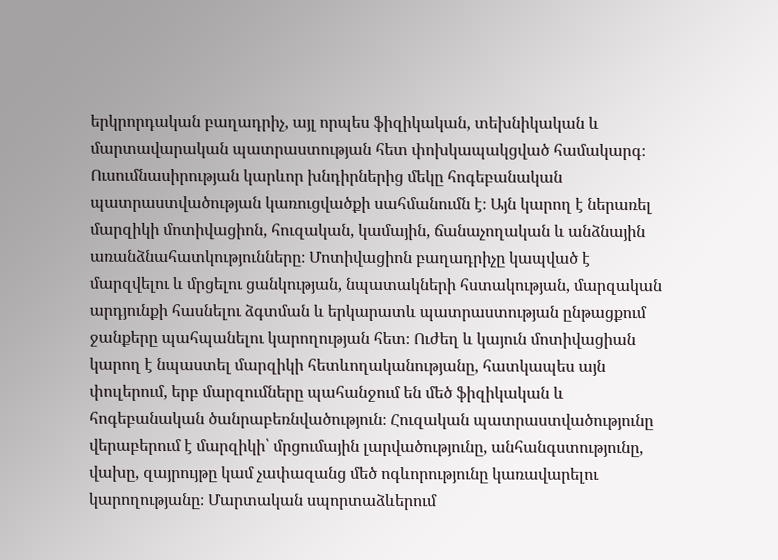երկրորդական բաղադրիչ, այլ որպես ֆիզիկական, տեխնիկական և մարտավարական պատրաստության հետ փոխկապակցված համակարգ։ Ուսումնասիրության կարևոր խնդիրներից մեկը հոգեբանական պատրաստվածության կառուցվածքի սահմանումն է։ Այն կարող է ներառել մարզիկի մոտիվացիոն, հուզական, կամային, ճանաչողական և անձնային առանձնահատկությունները։ Մոտիվացիոն բաղադրիչը կապված է մարզվելու և մրցելու ցանկության, նպատակների հստակության, մարզական արդյունքի հասնելու ձգտման և երկարատև պատրաստության ընթացքում ջանքերը պահպանելու կարողության հետ։ Ուժեղ և կայուն մոտիվացիան կարող է նպաստել մարզիկի հետևողականությանը, հատկապես այն փուլերում, երբ մարզումները պահանջում են մեծ ֆիզիկական և հոգեբանական ծանրաբեռնվածություն։ Հուզական պատրաստվածությունը վերաբերում է մարզիկի՝ մրցումային լարվածությունը, անհանգստությունը, վախը, զայրույթը կամ չափազանց մեծ ոգևորությունը կառավարելու կարողությանը։ Մարտական սպորտաձևերում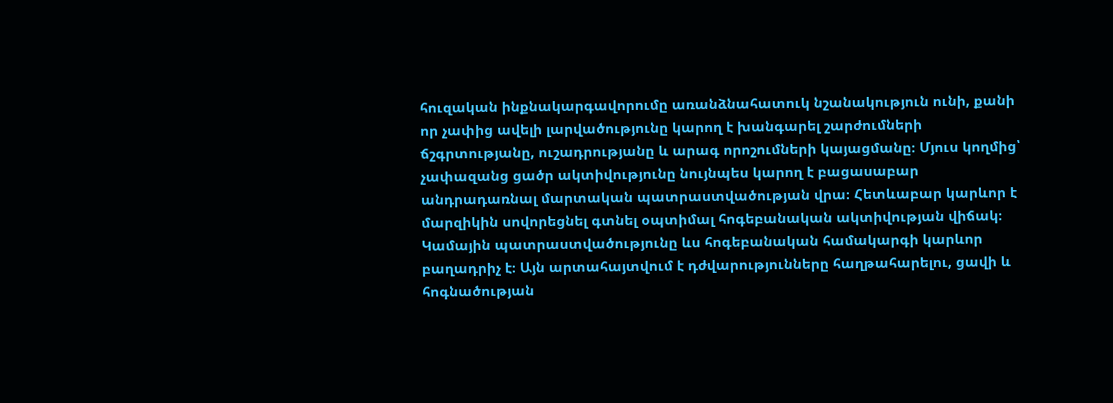հուզական ինքնակարգավորումը առանձնահատուկ նշանակություն ունի, քանի որ չափից ավելի լարվածությունը կարող է խանգարել շարժումների ճշգրտությանը, ուշադրությանը և արագ որոշումների կայացմանը։ Մյուս կողմից՝ չափազանց ցածր ակտիվությունը նույնպես կարող է բացասաբար անդրադառնալ մարտական պատրաստվածության վրա։ Հետևաբար կարևոր է մարզիկին սովորեցնել գտնել օպտիմալ հոգեբանական ակտիվության վիճակ։ Կամային պատրաստվածությունը ևս հոգեբանական համակարգի կարևոր բաղադրիչ է։ Այն արտահայտվում է դժվարությունները հաղթահարելու, ցավի և հոգնածության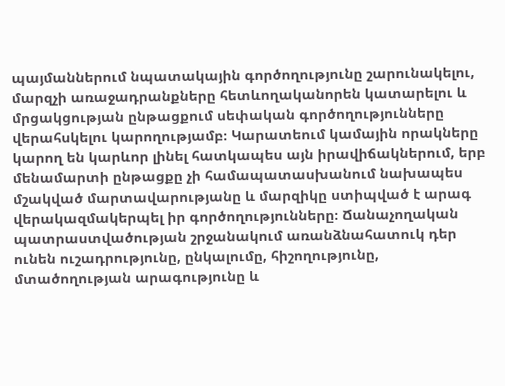պայմաններում նպատակային գործողությունը շարունակելու, մարզչի առաջադրանքները հետևողականորեն կատարելու և մրցակցության ընթացքում սեփական գործողությունները վերահսկելու կարողությամբ։ Կարատեում կամային որակները կարող են կարևոր լինել հատկապես այն իրավիճակներում, երբ մենամարտի ընթացքը չի համապատասխանում նախապես մշակված մարտավարությանը և մարզիկը ստիպված է արագ վերակազմակերպել իր գործողությունները։ Ճանաչողական պատրաստվածության շրջանակում առանձնահատուկ դեր ունեն ուշադրությունը, ընկալումը, հիշողությունը, մտածողության արագությունը և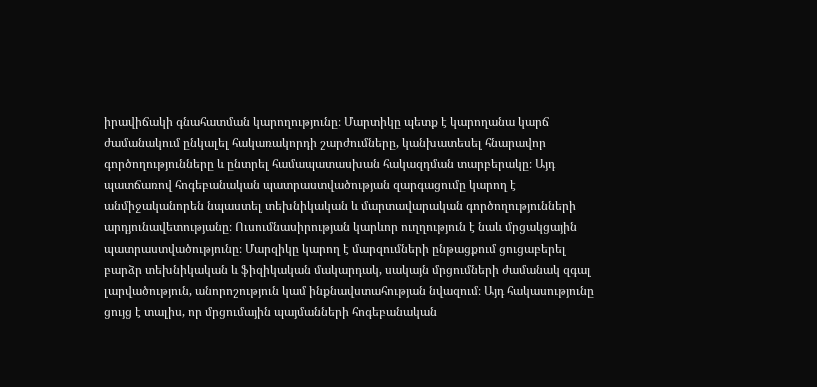իրավիճակի գնահատման կարողությունը։ Մարտիկը պետք է կարողանա կարճ ժամանակում ընկալել հակառակորդի շարժումները, կանխատեսել հնարավոր գործողությունները և ընտրել համապատասխան հակազդման տարբերակը։ Այդ պատճառով հոգեբանական պատրաստվածության զարգացումը կարող է անմիջականորեն նպաստել տեխնիկական և մարտավարական գործողությունների արդյունավետությանը։ Ուսումնասիրության կարևոր ուղղություն է նաև մրցակցային պատրաստվածությունը։ Մարզիկը կարող է մարզումների ընթացքում ցուցաբերել բարձր տեխնիկական և ֆիզիկական մակարդակ, սակայն մրցումների ժամանակ զգալ լարվածություն, անորոշություն կամ ինքնավստահության նվազում։ Այդ հակասությունը ցույց է տալիս, որ մրցումային պայմանների հոգեբանական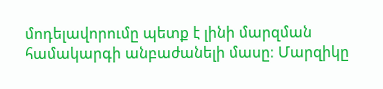մոդելավորումը պետք է լինի մարզման համակարգի անբաժանելի մասը։ Մարզիկը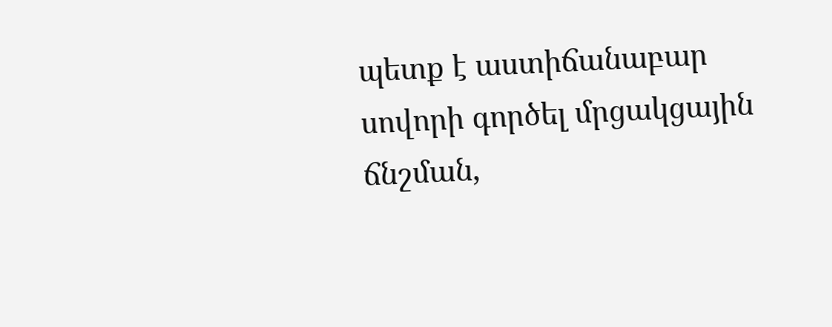պետք է աստիճանաբար սովորի գործել մրցակցային ճնշման,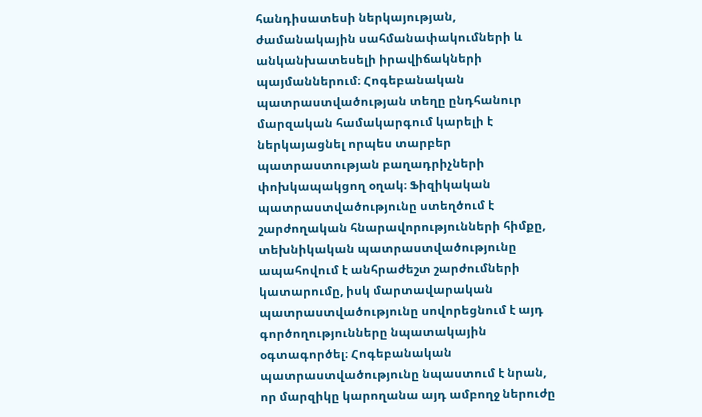հանդիսատեսի ներկայության, ժամանակային սահմանափակումների և անկանխատեսելի իրավիճակների պայմաններում։ Հոգեբանական պատրաստվածության տեղը ընդհանուր մարզական համակարգում կարելի է ներկայացնել որպես տարբեր պատրաստության բաղադրիչների փոխկապակցող օղակ։ Ֆիզիկական պատրաստվածությունը ստեղծում է շարժողական հնարավորությունների հիմքը, տեխնիկական պատրաստվածությունը ապահովում է անհրաժեշտ շարժումների կատարումը, իսկ մարտավարական պատրաստվածությունը սովորեցնում է այդ գործողությունները նպատակային օգտագործել։ Հոգեբանական պատրաստվածությունը նպաստում է նրան, որ մարզիկը կարողանա այդ ամբողջ ներուժը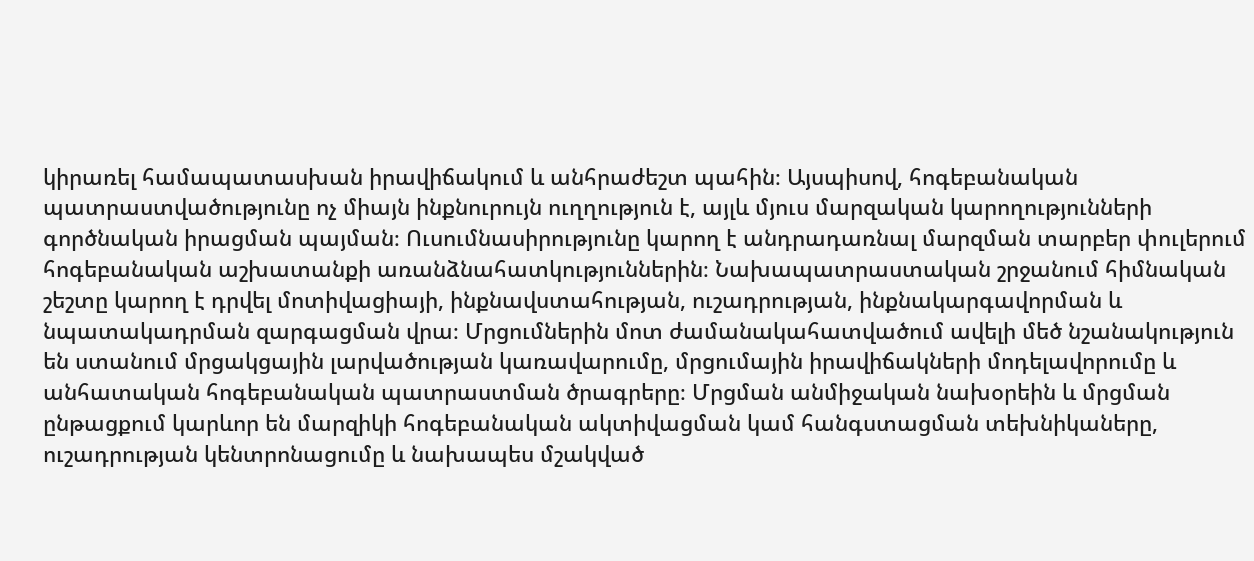կիրառել համապատասխան իրավիճակում և անհրաժեշտ պահին։ Այսպիսով, հոգեբանական պատրաստվածությունը ոչ միայն ինքնուրույն ուղղություն է, այլև մյուս մարզական կարողությունների գործնական իրացման պայման։ Ուսումնասիրությունը կարող է անդրադառնալ մարզման տարբեր փուլերում հոգեբանական աշխատանքի առանձնահատկություններին։ Նախապատրաստական շրջանում հիմնական շեշտը կարող է դրվել մոտիվացիայի, ինքնավստահության, ուշադրության, ինքնակարգավորման և նպատակադրման զարգացման վրա։ Մրցումներին մոտ ժամանակահատվածում ավելի մեծ նշանակություն են ստանում մրցակցային լարվածության կառավարումը, մրցումային իրավիճակների մոդելավորումը և անհատական հոգեբանական պատրաստման ծրագրերը։ Մրցման անմիջական նախօրեին և մրցման ընթացքում կարևոր են մարզիկի հոգեբանական ակտիվացման կամ հանգստացման տեխնիկաները, ուշադրության կենտրոնացումը և նախապես մշակված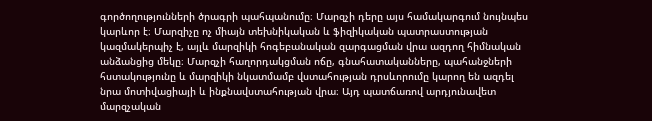գործողությունների ծրագրի պահպանումը։ Մարզչի դերը այս համակարգում նույնպես կարևոր է։ Մարզիչը ոչ միայն տեխնիկական և ֆիզիկական պատրաստության կազմակերպիչ է, այլև մարզիկի հոգեբանական զարգացման վրա ազդող հիմնական անձանցից մեկը։ Մարզչի հաղորդակցման ոճը, գնահատականները, պահանջների հստակությունը և մարզիկի նկատմամբ վստահության դրսևորումը կարող են ազդել նրա մոտիվացիայի և ինքնավստահության վրա։ Այդ պատճառով արդյունավետ մարզչական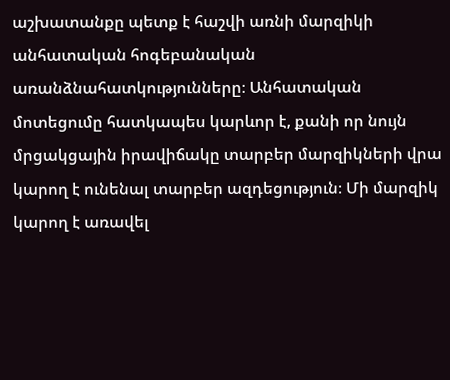աշխատանքը պետք է հաշվի առնի մարզիկի անհատական հոգեբանական առանձնահատկությունները։ Անհատական մոտեցումը հատկապես կարևոր է, քանի որ նույն մրցակցային իրավիճակը տարբեր մարզիկների վրա կարող է ունենալ տարբեր ազդեցություն։ Մի մարզիկ կարող է առավել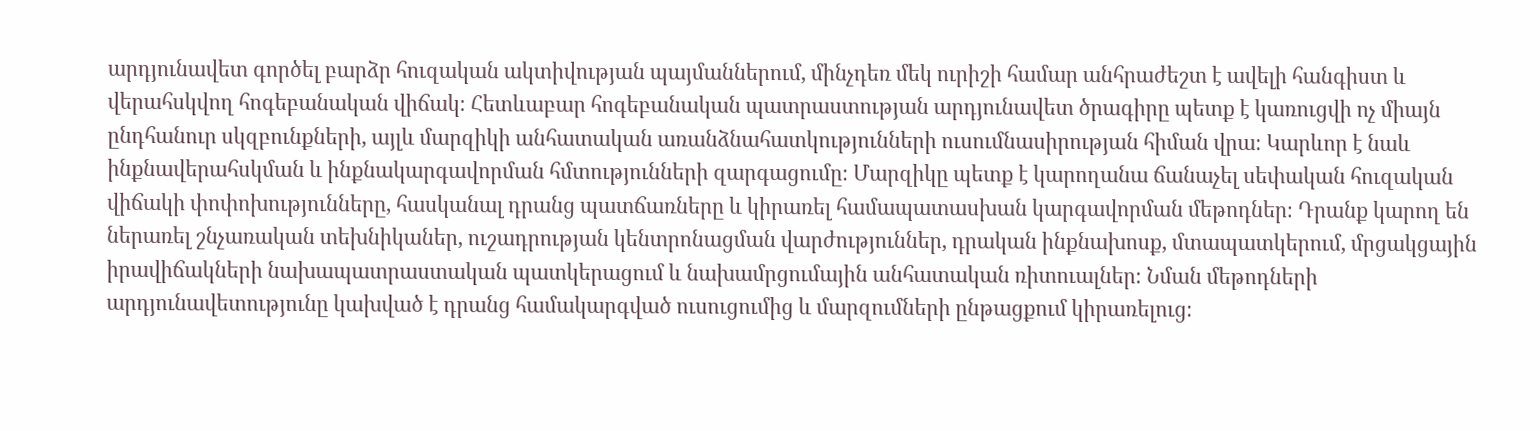արդյունավետ գործել բարձր հուզական ակտիվության պայմաններում, մինչդեռ մեկ ուրիշի համար անհրաժեշտ է ավելի հանգիստ և վերահսկվող հոգեբանական վիճակ։ Հետևաբար հոգեբանական պատրաստության արդյունավետ ծրագիրը պետք է կառուցվի ոչ միայն ընդհանուր սկզբունքների, այլև մարզիկի անհատական առանձնահատկությունների ուսումնասիրության հիման վրա։ Կարևոր է նաև ինքնավերահսկման և ինքնակարգավորման հմտությունների զարգացումը։ Մարզիկը պետք է կարողանա ճանաչել սեփական հուզական վիճակի փոփոխությունները, հասկանալ դրանց պատճառները և կիրառել համապատասխան կարգավորման մեթոդներ։ Դրանք կարող են ներառել շնչառական տեխնիկաներ, ուշադրության կենտրոնացման վարժություններ, դրական ինքնախոսք, մտապատկերում, մրցակցային իրավիճակների նախապատրաստական պատկերացում և նախամրցումային անհատական ռիտուալներ։ Նման մեթոդների արդյունավետությունը կախված է դրանց համակարգված ուսուցումից և մարզումների ընթացքում կիրառելուց։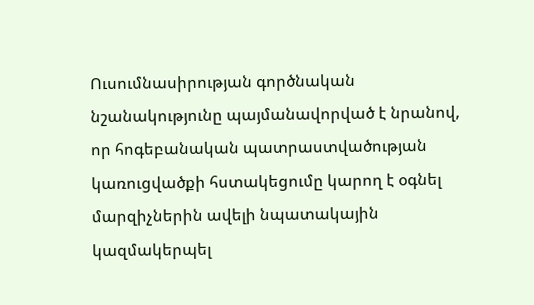Ուսումնասիրության գործնական նշանակությունը պայմանավորված է նրանով, որ հոգեբանական պատրաստվածության կառուցվածքի հստակեցումը կարող է օգնել մարզիչներին ավելի նպատակային կազմակերպել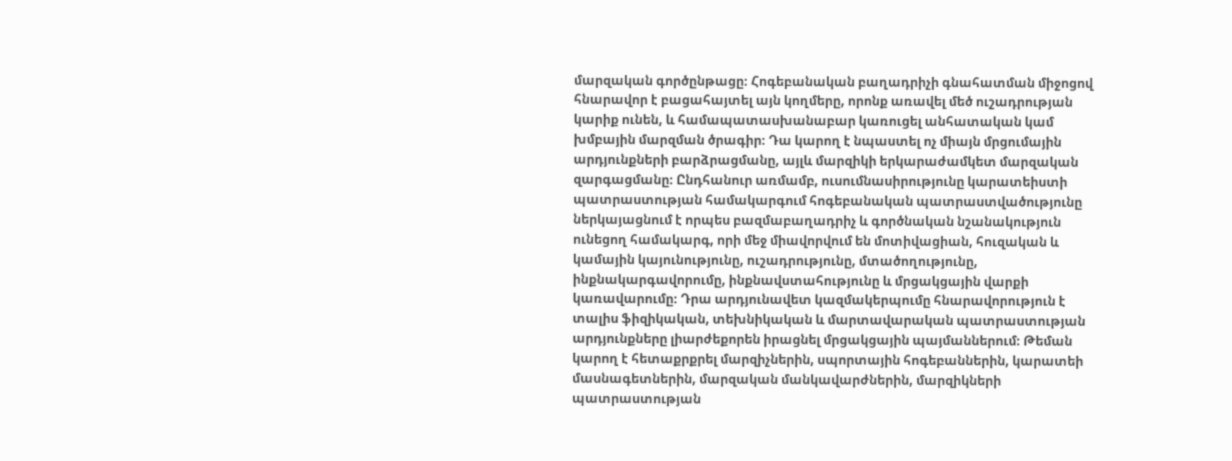մարզական գործընթացը։ Հոգեբանական բաղադրիչի գնահատման միջոցով հնարավոր է բացահայտել այն կողմերը, որոնք առավել մեծ ուշադրության կարիք ունեն, և համապատասխանաբար կառուցել անհատական կամ խմբային մարզման ծրագիր։ Դա կարող է նպաստել ոչ միայն մրցումային արդյունքների բարձրացմանը, այլև մարզիկի երկարաժամկետ մարզական զարգացմանը։ Ընդհանուր առմամբ, ուսումնասիրությունը կարատեիստի պատրաստության համակարգում հոգեբանական պատրաստվածությունը ներկայացնում է որպես բազմաբաղադրիչ և գործնական նշանակություն ունեցող համակարգ, որի մեջ միավորվում են մոտիվացիան, հուզական և կամային կայունությունը, ուշադրությունը, մտածողությունը, ինքնակարգավորումը, ինքնավստահությունը և մրցակցային վարքի կառավարումը։ Դրա արդյունավետ կազմակերպումը հնարավորություն է տալիս ֆիզիկական, տեխնիկական և մարտավարական պատրաստության արդյունքները լիարժեքորեն իրացնել մրցակցային պայմաններում։ Թեման կարող է հետաքրքրել մարզիչներին, սպորտային հոգեբաններին, կարատեի մասնագետներին, մարզական մանկավարժներին, մարզիկների պատրաստության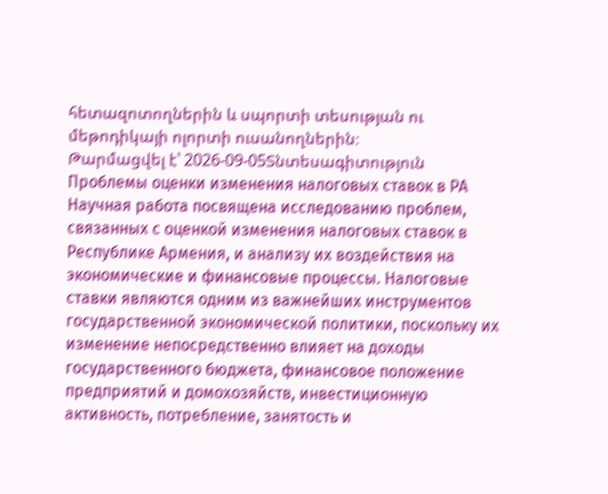հետազոտողներին և սպորտի տեսության ու մեթոդիկայի ոլորտի ուսանողներին։
Թարմացվել է՝ 2026-09-05Տնտեսագիտություն
Проблемы оценки изменения налоговых ставок в РА
Научная работа посвящена исследованию проблем, связанных с оценкой изменения налоговых ставок в Республике Армения, и анализу их воздействия на экономические и финансовые процессы. Налоговые ставки являются одним из важнейших инструментов государственной экономической политики, поскольку их изменение непосредственно влияет на доходы государственного бюджета, финансовое положение предприятий и домохозяйств, инвестиционную активность, потребление, занятость и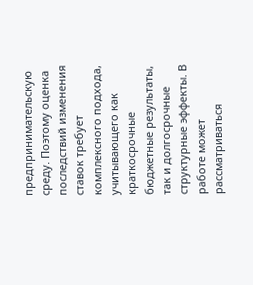предпринимательскую среду. Поэтому оценка последствий изменения ставок требует комплексного подхода, учитывающего как краткосрочные бюджетные результаты, так и долгосрочные структурные эффекты. В работе может рассматриваться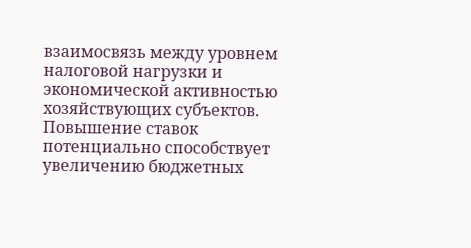взаимосвязь между уровнем налоговой нагрузки и экономической активностью хозяйствующих субъектов. Повышение ставок потенциально способствует увеличению бюджетных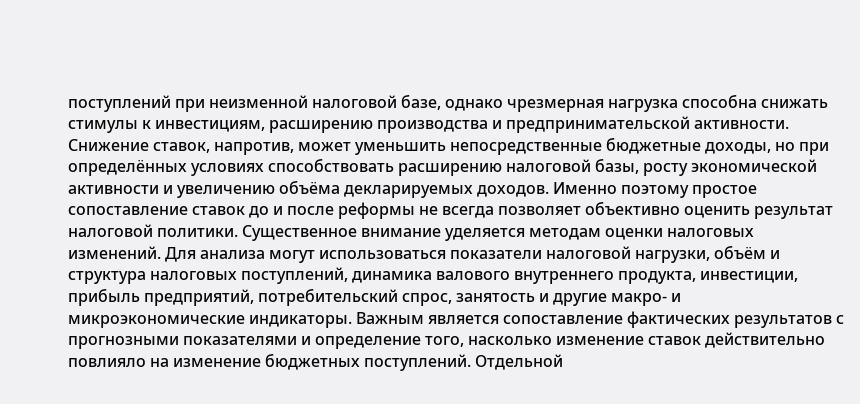поступлений при неизменной налоговой базе, однако чрезмерная нагрузка способна снижать стимулы к инвестициям, расширению производства и предпринимательской активности. Снижение ставок, напротив, может уменьшить непосредственные бюджетные доходы, но при определённых условиях способствовать расширению налоговой базы, росту экономической активности и увеличению объёма декларируемых доходов. Именно поэтому простое сопоставление ставок до и после реформы не всегда позволяет объективно оценить результат налоговой политики. Существенное внимание уделяется методам оценки налоговых изменений. Для анализа могут использоваться показатели налоговой нагрузки, объём и структура налоговых поступлений, динамика валового внутреннего продукта, инвестиции, прибыль предприятий, потребительский спрос, занятость и другие макро- и микроэкономические индикаторы. Важным является сопоставление фактических результатов с прогнозными показателями и определение того, насколько изменение ставок действительно повлияло на изменение бюджетных поступлений. Отдельной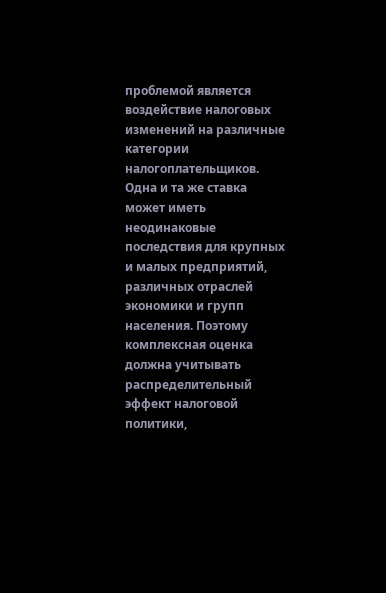проблемой является воздействие налоговых изменений на различные категории налогоплательщиков. Одна и та же ставка может иметь неодинаковые последствия для крупных и малых предприятий, различных отраслей экономики и групп населения. Поэтому комплексная оценка должна учитывать распределительный эффект налоговой политики,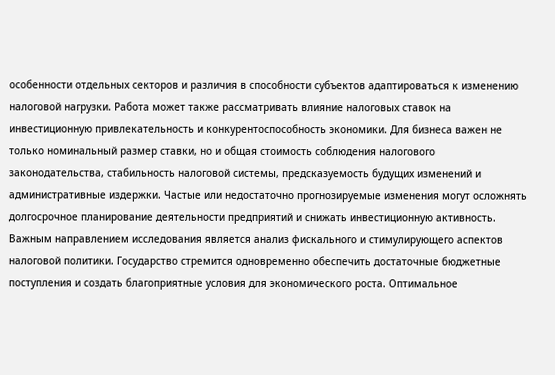особенности отдельных секторов и различия в способности субъектов адаптироваться к изменению налоговой нагрузки. Работа может также рассматривать влияние налоговых ставок на инвестиционную привлекательность и конкурентоспособность экономики. Для бизнеса важен не только номинальный размер ставки, но и общая стоимость соблюдения налогового законодательства, стабильность налоговой системы, предсказуемость будущих изменений и административные издержки. Частые или недостаточно прогнозируемые изменения могут осложнять долгосрочное планирование деятельности предприятий и снижать инвестиционную активность. Важным направлением исследования является анализ фискального и стимулирующего аспектов налоговой политики. Государство стремится одновременно обеспечить достаточные бюджетные поступления и создать благоприятные условия для экономического роста. Оптимальное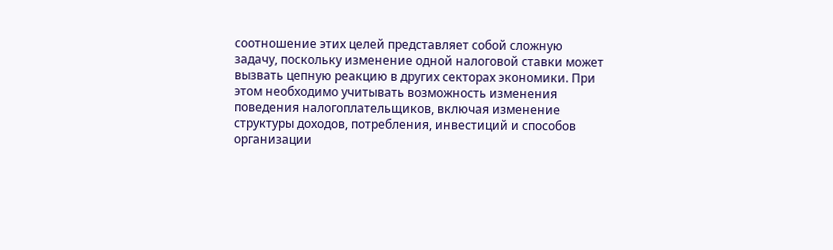соотношение этих целей представляет собой сложную задачу, поскольку изменение одной налоговой ставки может вызвать цепную реакцию в других секторах экономики. При этом необходимо учитывать возможность изменения поведения налогоплательщиков, включая изменение структуры доходов, потребления, инвестиций и способов организации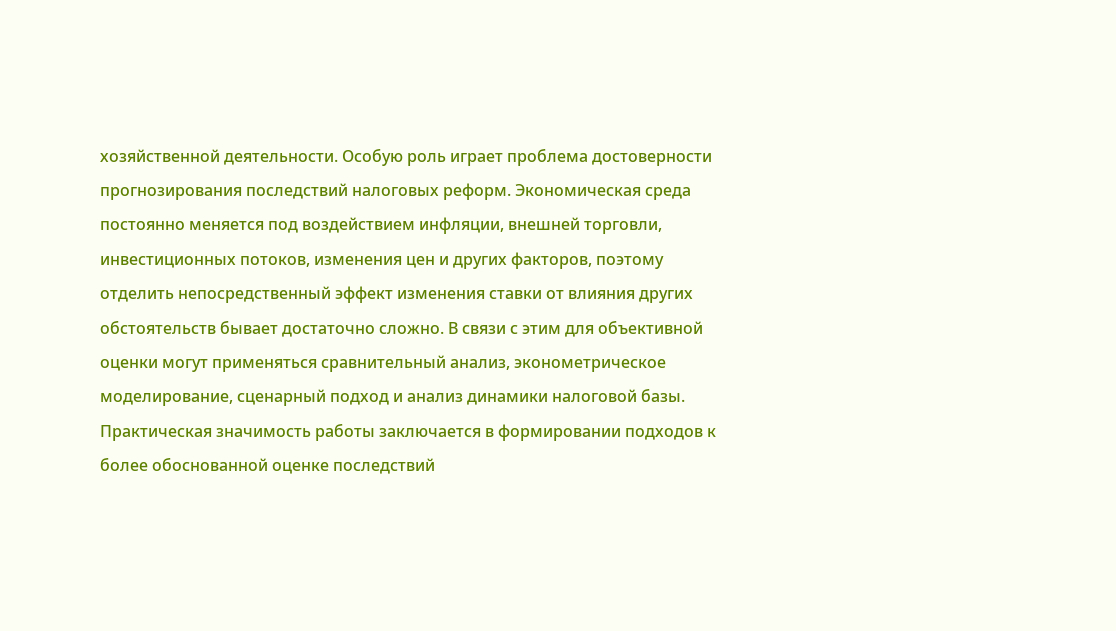хозяйственной деятельности. Особую роль играет проблема достоверности прогнозирования последствий налоговых реформ. Экономическая среда постоянно меняется под воздействием инфляции, внешней торговли, инвестиционных потоков, изменения цен и других факторов, поэтому отделить непосредственный эффект изменения ставки от влияния других обстоятельств бывает достаточно сложно. В связи с этим для объективной оценки могут применяться сравнительный анализ, эконометрическое моделирование, сценарный подход и анализ динамики налоговой базы. Практическая значимость работы заключается в формировании подходов к более обоснованной оценке последствий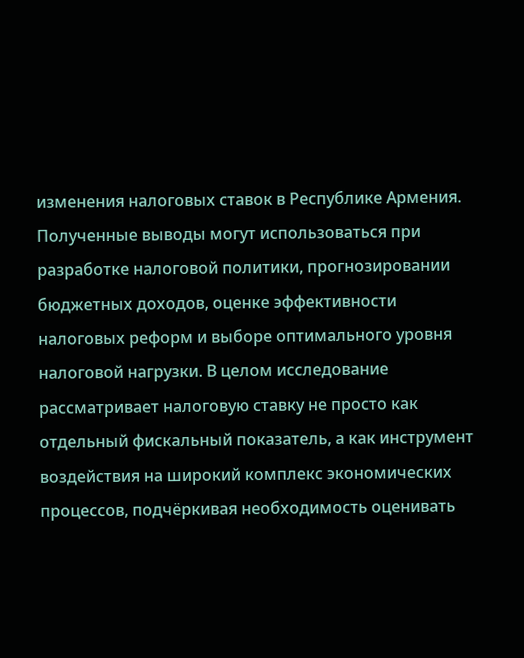изменения налоговых ставок в Республике Армения. Полученные выводы могут использоваться при разработке налоговой политики, прогнозировании бюджетных доходов, оценке эффективности налоговых реформ и выборе оптимального уровня налоговой нагрузки. В целом исследование рассматривает налоговую ставку не просто как отдельный фискальный показатель, а как инструмент воздействия на широкий комплекс экономических процессов, подчёркивая необходимость оценивать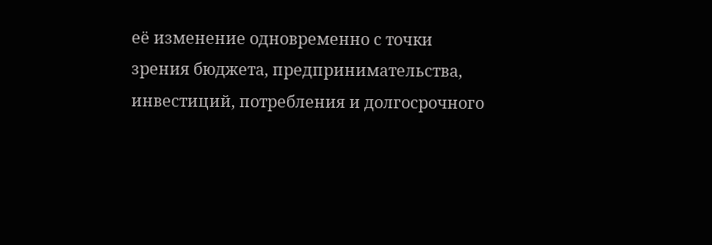её изменение одновременно с точки зрения бюджета, предпринимательства, инвестиций, потребления и долгосрочного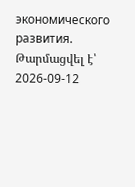экономического развития.
Թարմացվել է՝ 2026-09-12